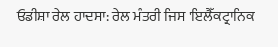ਓਡੀਸ਼ਾ ਰੇਲ ਹਾਦਸਾ: ਰੇਲ ਮੰਤਰੀ ਜਿਸ 'ਇਲੈੱਕਟ੍ਰਾਨਿਕ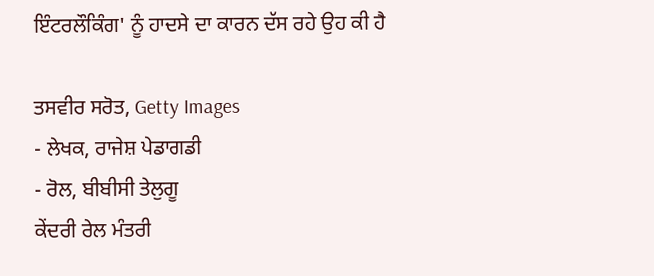ਇੰਟਰਲੌਕਿੰਗ' ਨੂੰ ਹਾਦਸੇ ਦਾ ਕਾਰਨ ਦੱਸ ਰਹੇ ਉਹ ਕੀ ਹੈ

ਤਸਵੀਰ ਸਰੋਤ, Getty Images
- ਲੇਖਕ, ਰਾਜੇਸ਼ ਪੇਡਾਗਡੀ
- ਰੋਲ, ਬੀਬੀਸੀ ਤੇਲੁਗੂ
ਕੇਂਦਰੀ ਰੇਲ ਮੰਤਰੀ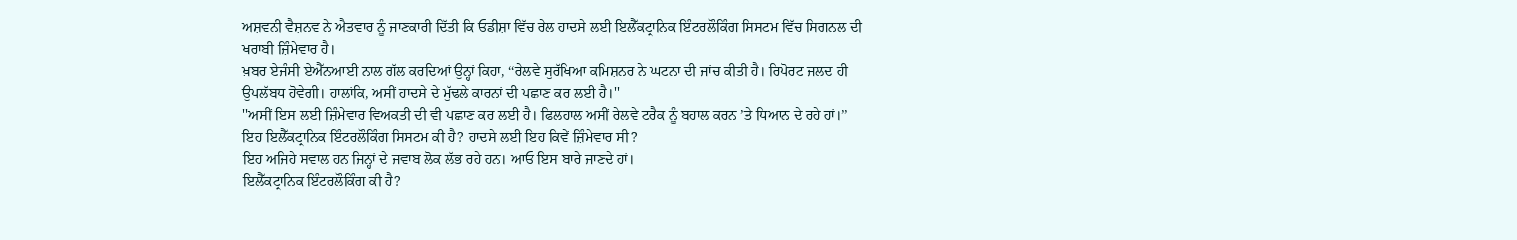ਅਸ਼ਵਨੀ ਵੈਸ਼ਨਵ ਨੇ ਐਤਵਾਰ ਨੂੰ ਜਾਣਕਾਰੀ ਦਿੱਤੀ ਕਿ ਓਡੀਸ਼ਾ ਵਿੱਚ ਰੇਲ ਹਾਦਸੇ ਲਈ ਇਲੈੱਕਟ੍ਰਾਨਿਕ ਇੰਟਰਲੌਕਿੰਗ ਸਿਸਟਮ ਵਿੱਚ ਸਿਗਨਲ ਦੀ ਖਰਾਬੀ ਜ਼ਿੰਮੇਵਾਰ ਹੈ।
ਖ਼ਬਰ ਏਜੰਸੀ ਏਐੱਨਆਈ ਨਾਲ ਗੱਲ ਕਰਦਿਆਂ ਉਨ੍ਹਾਂ ਕਿਹਾ, ‘‘ਰੇਲਵੇ ਸੁਰੱਖਿਆ ਕਮਿਸ਼ਨਰ ਨੇ ਘਟਨਾ ਦੀ ਜਾਂਚ ਕੀਤੀ ਹੈ। ਰਿਪੋਰਟ ਜਲਦ ਹੀ ਉਪਲੱਬਧ ਹੋਵੇਗੀ। ਹਾਲਾਂਕਿ, ਅਸੀਂ ਹਾਦਸੇ ਦੇ ਮੁੱਢਲੇ ਕਾਰਨਾਂ ਦੀ ਪਛਾਣ ਕਰ ਲਈ ਹੈ।''
''ਅਸੀਂ ਇਸ ਲਈ ਜ਼ਿੰਮੇਵਾਰ ਵਿਅਕਤੀ ਦੀ ਵੀ ਪਛਾਣ ਕਰ ਲਈ ਹੈ। ਫਿਲਹਾਲ ਅਸੀਂ ਰੇਲਵੇ ਟਰੈਕ ਨੂੰ ਬਹਾਲ ਕਰਨ ’ਤੇ ਧਿਆਨ ਦੇ ਰਹੇ ਹਾਂ।’’
ਇਹ ਇਲੈੱਕਟ੍ਰਾਨਿਕ ਇੰਟਰਲੌਕਿੰਗ ਸਿਸਟਮ ਕੀ ਹੈ? ਹਾਦਸੇ ਲਈ ਇਹ ਕਿਵੇਂ ਜ਼ਿੰਮੇਵਾਰ ਸੀ?
ਇਹ ਅਜਿਹੇ ਸਵਾਲ ਹਨ ਜਿਨ੍ਹਾਂ ਦੇ ਜਵਾਬ ਲੋਕ ਲੱਭ ਰਹੇ ਹਨ। ਆਓ ਇਸ ਬਾਰੇ ਜਾਣਦੇ ਹਾਂ।
ਇਲੈੱਕਟ੍ਰਾਨਿਕ ਇੰਟਰਲੌਕਿੰਗ ਕੀ ਹੈ?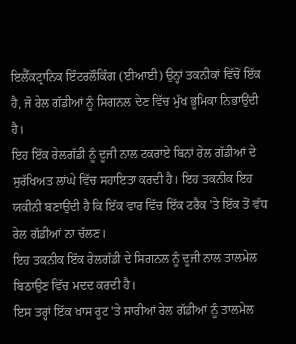ਇਲੈੱਕਟ੍ਰਾਨਿਕ ਇੰਟਰਲੌਕਿੰਗ (ਈਆਈ) ਉਨ੍ਹਾਂ ਤਕਨੀਕਾਂ ਵਿੱਚੋਂ ਇੱਕ ਹੈ, ਜੋ ਰੇਲ ਗੱਡੀਆਂ ਨੂੰ ਸਿਗਨਲ ਦੇਣ ਵਿੱਚ ਮੁੱਖ ਭੂਮਿਕਾ ਨਿਭਾਉਂਦੀ ਹੈ।
ਇਹ ਇੱਕ ਰੇਲਗੱਡੀ ਨੂੰ ਦੂਜੀ ਨਾਲ ਟਕਰਾਏ ਬਿਨਾਂ ਰੇਲ ਗੱਡੀਆਂ ਦੇ ਸੁਰੱਖਿਅਤ ਲਾਂਘੇ ਵਿੱਚ ਸਹਾਇਤਾ ਕਰਦੀ ਹੈ। ਇਹ ਤਕਨੀਕ ਇਹ ਯਕੀਨੀ ਬਣਾਉਂਦੀ ਹੈ ਕਿ ਇੱਕ ਵਾਰ ਵਿੱਚ ਇੱਕ ਟਰੈਕ 'ਤੇ ਇੱਕ ਤੋਂ ਵੱਧ ਰੇਲ ਗੱਡੀਆਂ ਨਾ ਚੱਲਣ।
ਇਹ ਤਕਨੀਕ ਇੱਕ ਰੇਲਗੱਡੀ ਦੇ ਸਿਗਨਲ ਨੂੰ ਦੂਜੀ ਨਾਲ ਤਾਲਮੇਲ ਬਿਠਾਉਣ ਵਿੱਚ ਮਦਦ ਕਰਦੀ ਹੈ।
ਇਸ ਤਰ੍ਹਾਂ ਇੱਕ ਖਾਸ ਰੂਟ 'ਤੇ ਸਾਰੀਆਂ ਰੇਲ ਗੱਡੀਆਂ ਨੂੰ ਤਾਲਮੇਲ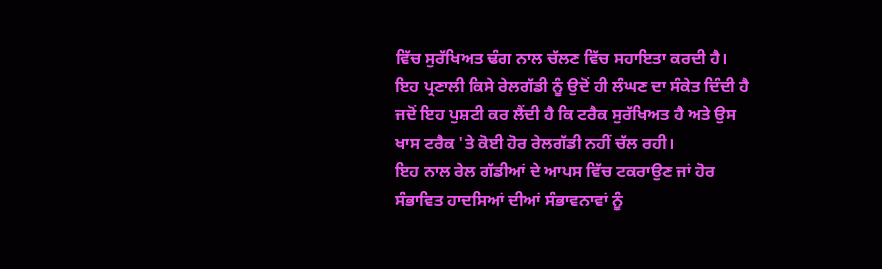ਵਿੱਚ ਸੁਰੱਖਿਅਤ ਢੰਗ ਨਾਲ ਚੱਲਣ ਵਿੱਚ ਸਹਾਇਤਾ ਕਰਦੀ ਹੈ।
ਇਹ ਪ੍ਰਣਾਲੀ ਕਿਸੇ ਰੇਲਗੱਡੀ ਨੂੰ ਉਦੋਂ ਹੀ ਲੰਘਣ ਦਾ ਸੰਕੇਤ ਦਿੰਦੀ ਹੈ ਜਦੋਂ ਇਹ ਪੁਸ਼ਟੀ ਕਰ ਲੈਂਦੀ ਹੈ ਕਿ ਟਰੈਕ ਸੁਰੱਖਿਅਤ ਹੈ ਅਤੇ ਉਸ ਖਾਸ ਟਰੈਕ 'ਤੇ ਕੋਈ ਹੋਰ ਰੇਲਗੱਡੀ ਨਹੀਂ ਚੱਲ ਰਹੀ।
ਇਹ ਨਾਲ ਰੇਲ ਗੱਡੀਆਂ ਦੇ ਆਪਸ ਵਿੱਚ ਟਕਰਾਉਣ ਜਾਂ ਹੋਰ ਸੰਭਾਵਿਤ ਹਾਦਸਿਆਂ ਦੀਆਂ ਸੰਭਾਵਨਾਵਾਂ ਨੂੰ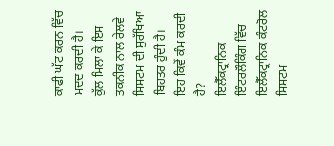ਕਾਫੀ ਘੱਟ ਕਰਨ ਵਿੱਚ ਮਦਦ ਕਰਦੀ ਹੈ।
ਕੁੱਲ ਮਿਲਾ ਕੇ ਇਸ ਤਕਨੀਕ ਨਾਲ ਰੇਲਵੇ ਸਿਸਟਮ ਦੀ ਸੁਰੱਖਿਆ ਬਿਹਤਰ ਹੁੰਦੀ ਹੈ।
ਇਹ ਕਿਵੇਂ ਕੰਮ ਕਰਦੀ ਹੈ?
ਇਲੈੱਕਟ੍ਰਾਨਿਕ ਇੰਟਰਲੌਕਿੰਗ ਵਿੱਚ ਇਲੈੱਕਟ੍ਰਾਨਿਕ ਕੰਟਰੋਲ ਸਿਸਟਮ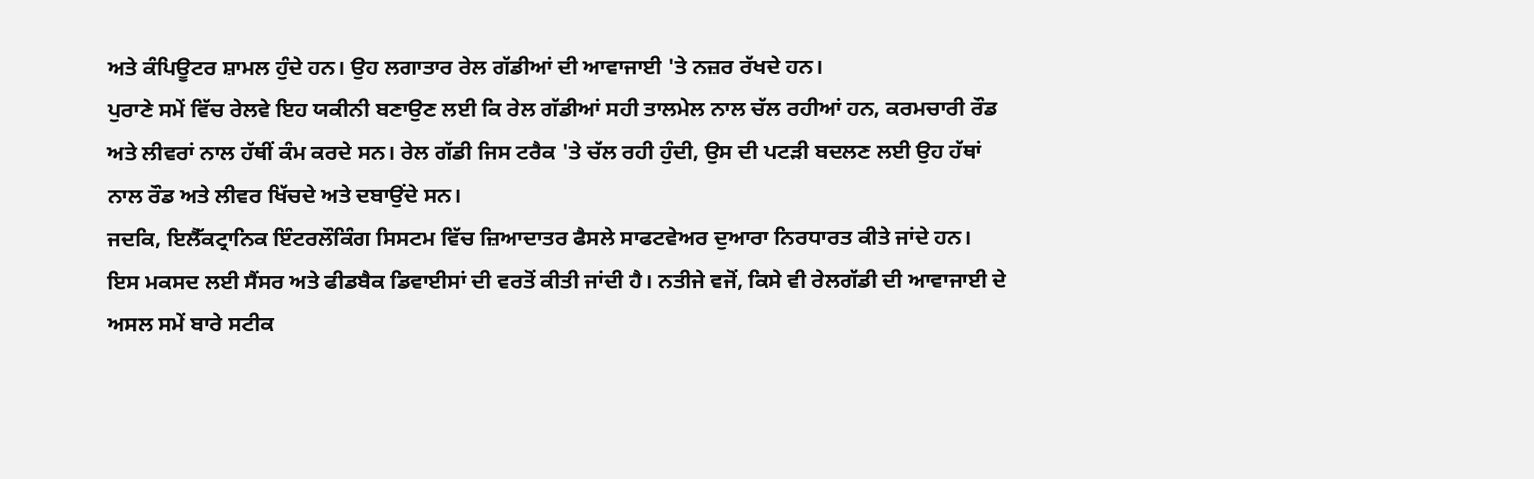ਅਤੇ ਕੰਪਿਊਟਰ ਸ਼ਾਮਲ ਹੁੰਦੇ ਹਨ। ਉਹ ਲਗਾਤਾਰ ਰੇਲ ਗੱਡੀਆਂ ਦੀ ਆਵਾਜਾਈ 'ਤੇ ਨਜ਼ਰ ਰੱਖਦੇ ਹਨ।
ਪੁਰਾਣੇ ਸਮੇਂ ਵਿੱਚ ਰੇਲਵੇ ਇਹ ਯਕੀਨੀ ਬਣਾਉਣ ਲਈ ਕਿ ਰੇਲ ਗੱਡੀਆਂ ਸਹੀ ਤਾਲਮੇਲ ਨਾਲ ਚੱਲ ਰਹੀਆਂ ਹਨ, ਕਰਮਚਾਰੀ ਰੌਡ ਅਤੇ ਲੀਵਰਾਂ ਨਾਲ ਹੱਥੀਂ ਕੰਮ ਕਰਦੇ ਸਨ। ਰੇਲ ਗੱਡੀ ਜਿਸ ਟਰੈਕ 'ਤੇ ਚੱਲ ਰਹੀ ਹੁੰਦੀ, ਉਸ ਦੀ ਪਟੜੀ ਬਦਲਣ ਲਈ ਉਹ ਹੱਥਾਂ ਨਾਲ ਰੌਡ ਅਤੇ ਲੀਵਰ ਖਿੱਚਦੇ ਅਤੇ ਦਬਾਉਂਦੇ ਸਨ।
ਜਦਕਿ, ਇਲੈੱਕਟ੍ਰਾਨਿਕ ਇੰਟਰਲੌਕਿੰਗ ਸਿਸਟਮ ਵਿੱਚ ਜ਼ਿਆਦਾਤਰ ਫੈਸਲੇ ਸਾਫਟਵੇਅਰ ਦੁਆਰਾ ਨਿਰਧਾਰਤ ਕੀਤੇ ਜਾਂਦੇ ਹਨ।
ਇਸ ਮਕਸਦ ਲਈ ਸੈਂਸਰ ਅਤੇ ਫੀਡਬੈਕ ਡਿਵਾਈਸਾਂ ਦੀ ਵਰਤੋਂ ਕੀਤੀ ਜਾਂਦੀ ਹੈ। ਨਤੀਜੇ ਵਜੋਂ, ਕਿਸੇ ਵੀ ਰੇਲਗੱਡੀ ਦੀ ਆਵਾਜਾਈ ਦੇ ਅਸਲ ਸਮੇਂ ਬਾਰੇ ਸਟੀਕ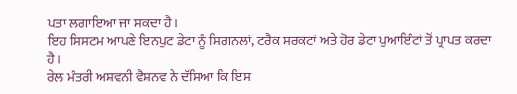ਪਤਾ ਲਗਾਇਆ ਜਾ ਸਕਦਾ ਹੈ।
ਇਹ ਸਿਸਟਮ ਆਪਣੇ ਇਨਪੁਟ ਡੇਟਾ ਨੂੰ ਸਿਗਨਲਾਂ, ਟਰੈਕ ਸਰਕਟਾਂ ਅਤੇ ਹੋਰ ਡੇਟਾ ਪੁਆਇੰਟਾਂ ਤੋਂ ਪ੍ਰਾਪਤ ਕਰਦਾ ਹੈ।
ਰੇਲ ਮੰਤਰੀ ਅਸ਼ਵਨੀ ਵੈਸ਼ਨਵ ਨੇ ਦੱਸਿਆ ਕਿ ਇਸ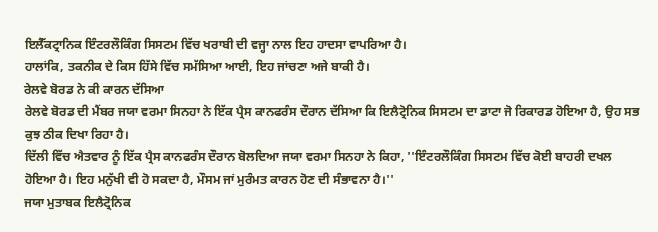ਇਲੈੱਕਟ੍ਰਾਨਿਕ ਇੰਟਰਲੌਕਿੰਗ ਸਿਸਟਮ ਵਿੱਚ ਖਰਾਬੀ ਦੀ ਵਜ੍ਹਾ ਨਾਲ ਇਹ ਹਾਦਸਾ ਵਾਪਰਿਆ ਹੈ।
ਹਾਲਾਂਕਿ, ਤਕਨੀਕ ਦੇ ਕਿਸ ਹਿੱਸੇ ਵਿੱਚ ਸਮੱਸਿਆ ਆਈ, ਇਹ ਜਾਂਚਣਾ ਅਜੇ ਬਾਕੀ ਹੈ।
ਰੇਲਵੇ ਬੋਰਡ ਨੇ ਕੀ ਕਾਰਨ ਦੱਸਿਆ
ਰੇਲਵੇ ਬੋਰਡ ਦੀ ਮੈਂਬਰ ਜਯਾ ਵਰਮਾ ਸਿਨਹਾ ਨੇ ਇੱਕ ਪ੍ਰੈਸ ਕਾਨਫਰੰਸ ਦੌਰਾਨ ਦੱਸਿਆ ਕਿ ਇਲੈਟ੍ਰੋਨਿਕ ਸਿਸਟਮ ਦਾ ਡਾਟਾ ਜੋ ਰਿਕਾਰਡ ਹੋਇਆ ਹੈ, ਉਹ ਸਭ ਕੁਝ ਠੀਕ ਦਿਖਾ ਰਿਹਾ ਹੈ।
ਦਿੱਲੀ ਵਿੱਚ ਐਤਵਾਰ ਨੂੰ ਇੱਕ ਪ੍ਰੈਸ ਕਾਨਫਰੰਸ ਦੌਰਾਨ ਬੋਲਦਿਆ ਜਯਾ ਵਰਮਾ ਸਿਨਹਾ ਨੇ ਕਿਹਾ, ''ਇੰਟਰਲੌਕਿੰਗ ਸਿਸਟਮ ਵਿੱਚ ਕੋਈ ਬਾਹਰੀ ਦਖਲ ਹੋਇਆ ਹੈ। ਇਹ ਮਨੁੱਖੀ ਵੀ ਹੋ ਸਕਦਾ ਹੈ, ਮੌਸਮ ਜਾਂ ਮੁਰੰਮਤ ਕਾਰਨ ਹੋਣ ਦੀ ਸੰਭਾਵਨਾ ਹੈ।''
ਜਯਾ ਮੁਤਾਬਕ ਇਲੈਟ੍ਰੋਨਿਕ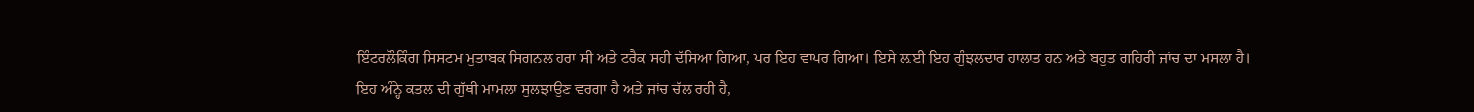ਇੰਟਰਲੌਕਿੰਗ ਸਿਸਟਮ ਮੁਤਾਬਕ ਸਿਗਨਲ ਹਰਾ ਸੀ ਅਤੇ ਟਰੈਕ ਸਹੀ ਦੱਸਿਆ ਗਿਆ, ਪਰ ਇਹ ਵਾਪਰ ਗਿਆ। ਇਸੇ ਲ਼ਈ ਇਹ ਗੁੰਝਲਦਾਰ ਹਾਲਾਤ ਹਨ ਅਤੇ ਬਹੁਤ ਗਹਿਰੀ ਜਾਂਚ ਦਾ ਮਸਲਾ ਹੈ।
ਇਹ ਅੰਨ੍ਹੇ ਕਤਲ ਦੀ ਗੁੱਥੀ ਮਾਮਲਾ ਸੁਲਝਾਉਣ ਵਰਗਾ ਹੈ ਅਤੇ ਜਾਂਚ ਚੱਲ ਰਹੀ ਹੈ,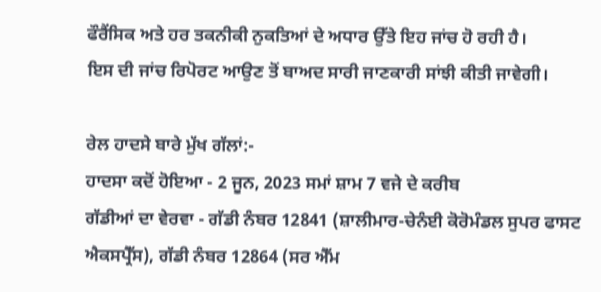ਫੌਰੈਂਸਿਕ ਅਤੇ ਹਰ ਤਕਨੀਕੀ ਨੁਕਤਿਆਂ ਦੇ ਅਧਾਰ ਉੱਤੇ ਇਹ ਜਾਂਚ ਹੋ ਰਹੀ ਹੈ।
ਇਸ ਦੀ ਜਾਂਚ ਰਿਪੋਰਟ ਆਉਣ ਤੋਂ ਬਾਅਦ ਸਾਰੀ ਜਾਣਕਾਰੀ ਸਾਂਝੀ ਕੀਤੀ ਜਾਵੇਗੀ।

ਰੇਲ ਹਾਦਸੇ ਬਾਰੇ ਮੁੱਖ ਗੱਲਾਂ:-
ਹਾਦਸਾ ਕਦੋਂ ਹੋਇਆ - 2 ਜੂਨ, 2023 ਸਮਾਂ ਸ਼ਾਮ 7 ਵਜੇ ਦੇ ਕਰੀਬ
ਗੱਡੀਆਂ ਦਾ ਵੇਰਵਾ - ਗੱਡੀ ਨੰਬਰ 12841 (ਸ਼ਾਲੀਮਾਰ-ਚੇਨੰਈ ਕੋਰੋਮੰਡਲ ਸੁਪਰ ਫਾਸਟ ਐਕਸਪ੍ਰੈੱਸ), ਗੱਡੀ ਨੰਬਰ 12864 (ਸਰ ਐੱਮ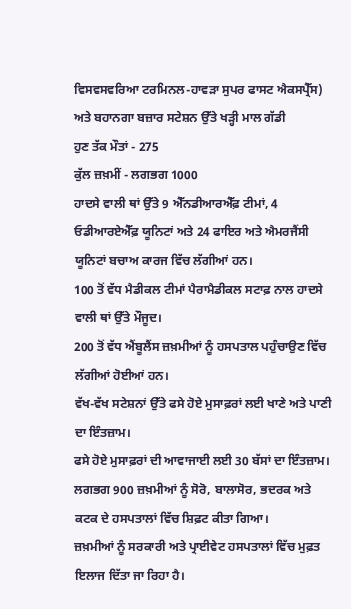ਵਿਸਵਸਵਰਿਆ ਟਰਮਿਨਲ-ਹਾਵੜਾ ਸੁਪਰ ਫਾਸਟ ਐਕਸਪ੍ਰੈੱਸ) ਅਤੇ ਬਹਾਨਗਾ ਬਜ਼ਾਰ ਸਟੇਸ਼ਨ ਉੱਤੇ ਖੜ੍ਹੀ ਮਾਲ ਗੱਡੀ
ਹੁਣ ਤੱਕ ਮੌਤਾਂ - 275
ਕੁੱਲ ਜ਼ਖ਼ਮੀਂ - ਲਗਭਗ 1000
ਹਾਦਸੇ ਵਾਲੀ ਥਾਂ ਉੱਤੇ 9 ਐੱਨਡੀਆਰਐੱਫ਼ ਟੀਮਾਂ, 4 ਓਡੀਆਰਏਐੱਫ਼ ਯੂਨਿਟਾਂ ਅਤੇ 24 ਫਾਇਰ ਅਤੇ ਐਮਰਜੈਂਸੀ ਯੂਨਿਟਾਂ ਬਚਾਅ ਕਾਰਜ ਵਿੱਚ ਲੱਗੀਆਂ ਹਨ।
100 ਤੋਂ ਵੱਧ ਮੈਡੀਕਲ ਟੀਮਾਂ ਪੈਰਾਮੈਡੀਕਲ ਸਟਾਫ਼ ਨਾਲ ਹਾਦਸੇ ਵਾਲੀ ਥਾਂ ਉੱਤੇ ਮੌਜੂਦ।
200 ਤੋਂ ਵੱਧ ਐਂਬੂਲੈਂਸ ਜ਼ਖ਼ਮੀਆਂ ਨੂੰ ਹਸਪਤਾਲ ਪਹੁੰਚਾਉਣ ਵਿੱਚ ਲੱਗੀਆਂ ਹੋਈਆਂ ਹਨ।
ਵੱਖ-ਵੱਖ ਸਟੇਸ਼ਨਾਂ ਉੱਤੇ ਫਸੇ ਹੋਏ ਮੁਸਾਫ਼ਰਾਂ ਲਈ ਖਾਣੇ ਅਤੇ ਪਾਣੀ ਦਾ ਇੰਤਜ਼ਾਮ।
ਫਸੇ ਹੋਏ ਮੁਸਾਫ਼ਰਾਂ ਦੀ ਆਵਾਜਾਈ ਲਈ 30 ਬੱਸਾਂ ਦਾ ਇੰਤਜ਼ਾਮ।
ਲਗਭਗ 900 ਜ਼ਖ਼ਮੀਆਂ ਨੂੰ ਸੋਰੋ, ਬਾਲਾਸੋਰ, ਭਦਰਕ ਅਤੇ ਕਟਕ ਦੇ ਹਸਪਤਾਲਾਂ ਵਿੱਚ ਸ਼ਿਫ਼ਟ ਕੀਤਾ ਗਿਆ।
ਜ਼ਖ਼ਮੀਆਂ ਨੂੰ ਸਰਕਾਰੀ ਅਤੇ ਪ੍ਰਾਈਵੇਟ ਹਸਪਤਾਲਾਂ ਵਿੱਚ ਮੁਫ਼ਤ ਇਲਾਜ ਦਿੱਤਾ ਜਾ ਰਿਹਾ ਹੈ।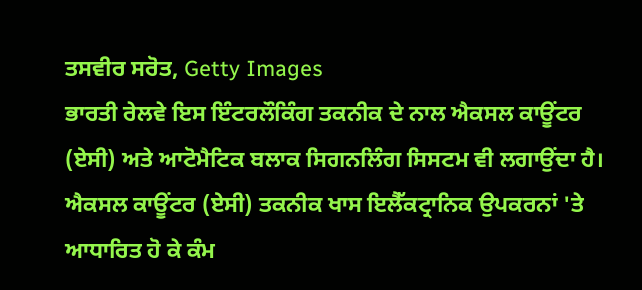ਤਸਵੀਰ ਸਰੋਤ, Getty Images
ਭਾਰਤੀ ਰੇਲਵੇ ਇਸ ਇੰਟਰਲੌਕਿੰਗ ਤਕਨੀਕ ਦੇ ਨਾਲ ਐਕਸਲ ਕਾਊਂਟਰ (ਏਸੀ) ਅਤੇ ਆਟੋਮੈਟਿਕ ਬਲਾਕ ਸਿਗਨਲਿੰਗ ਸਿਸਟਮ ਵੀ ਲਗਾਉਂਦਾ ਹੈ।
ਐਕਸਲ ਕਾਊਂਟਰ (ਏਸੀ) ਤਕਨੀਕ ਖਾਸ ਇਲੈੱਕਟ੍ਰਾਨਿਕ ਉਪਕਰਨਾਂ 'ਤੇ ਆਧਾਰਿਤ ਹੋ ਕੇ ਕੰਮ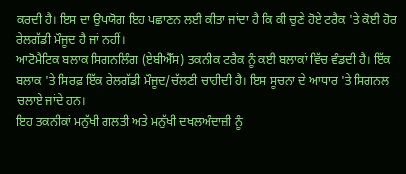ਕਰਦੀ ਹੈ। ਇਸ ਦਾ ਉਪਯੋਗ ਇਹ ਪਛਾਣਨ ਲਈ ਕੀਤਾ ਜਾਂਦਾ ਹੈ ਕਿ ਕੀ ਚੁਣੇ ਹੋਏ ਟਰੈਕ 'ਤੇ ਕੋਈ ਹੋਰ ਰੇਲਗੱਡੀ ਮੌਜੂਦ ਹੈ ਜਾਂ ਨਹੀਂ।
ਆਟੋਮੈਟਿਕ ਬਲਾਕ ਸਿਗਨਲਿੰਗ (ਏਬੀਐੱਸ) ਤਕਨੀਕ ਟਰੈਕ ਨੂੰ ਕਈ ਬਲਾਕਾਂ ਵਿੱਚ ਵੰਡਦੀ ਹੈ। ਇੱਕ ਬਲਾਕ 'ਤੇ ਸਿਰਫ਼ ਇੱਕ ਰੇਲਗੱਡੀ ਮੌਜੂਦ/ਚੱਲਣੀ ਚਾਹੀਦੀ ਹੈ। ਇਸ ਸੂਚਨਾ ਦੇ ਆਧਾਰ 'ਤੇ ਸਿਗਨਲ ਚਲਾਏ ਜਾਂਦੇ ਹਨ।
ਇਹ ਤਕਨੀਕਾਂ ਮਨੁੱਖੀ ਗਲਤੀ ਅਤੇ ਮਨੁੱਖੀ ਦਖਲਅੰਦਾਜ਼ੀ ਨੂੰ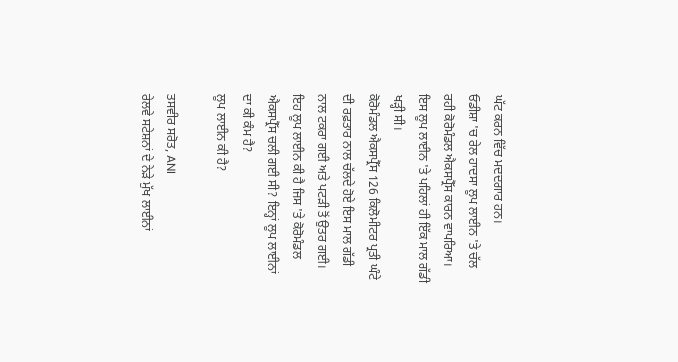ਘੱਟ ਕਰਨ ਵਿੱਚ ਮਦਦਗਾਰ ਹਨ।
ਓਡੀਸ਼ਾ 'ਚ ਰੇਲ ਹਾਦਸਾ ਲੂਪ ਲਾਈਨ 'ਤੇ ਚੱਲ ਰਹੀ ਕੋਰੋਮੰਡਲ ਐਕਸਪ੍ਰੈੱਸ ਕਾਰਨ ਵਾਪਰਿਆ। ਇਸ ਲੂਪ ਲਾਈਨ 'ਤੇ ਪਹਿਲਾਂ ਹੀ ਇੱਕ ਮਾਲ ਗੱਡੀ ਖੜ੍ਹੀ ਸੀ।
ਕੋਰੋਮੰਡਲ ਐਕਸਪ੍ਰੈੱਸ 126 ਕਿਲੋਮੀਟਰ ਪ੍ਰਤੀ ਘੰਟੇ ਦੀ ਰਫ਼ਤਾਰ ਨਾਲ ਚੱਲਦੇ ਹੋਏ ਇਸ ਮਾਲ ਗੱਡੀ ਨਾਲ ਟਕਰਾ ਗਈ ਅਤੇ ਪਟੜੀ ਤੋਂ ਉਤਰ ਗਈ।
ਇਹ ਲੂਪ ਲਾਈਨ ਕੀ ਹੈ ਜਿਸ 'ਤੇ ਕੋਰੋਮੰਡਲ ਐਕਸਪ੍ਰੈੱਸ ਚਲੀ ਗਈ ਸੀ? ਇਨ੍ਹਾਂ ਲੂਪ ਲਾਈਨਾਂ ਦਾ ਕੀ ਕੰਮ ਹੈ?
ਲੂਪ ਲਾਈਨ ਕੀ ਹੈ?

ਤਸਵੀਰ ਸਰੋਤ, ANI
ਰੇਲਵੇ ਸਟੇਸ਼ਨਾਂ ਦੇ ਨੇੜੇ ਮੁੱਖ ਲਾਈਨਾਂ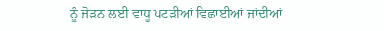ਨੂੰ ਜੋੜਨ ਲਈ ਵਾਧੂ ਪਟੜੀਆਂ ਵਿਛਾਈਆਂ ਜਾਂਦੀਆਂ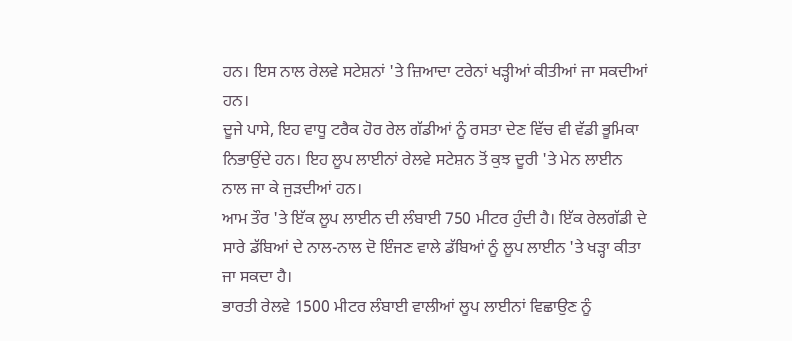ਹਨ। ਇਸ ਨਾਲ ਰੇਲਵੇ ਸਟੇਸ਼ਨਾਂ 'ਤੇ ਜ਼ਿਆਦਾ ਟਰੇਨਾਂ ਖੜ੍ਹੀਆਂ ਕੀਤੀਆਂ ਜਾ ਸਕਦੀਆਂ ਹਨ।
ਦੂਜੇ ਪਾਸੇ, ਇਹ ਵਾਧੂ ਟਰੈਕ ਹੋਰ ਰੇਲ ਗੱਡੀਆਂ ਨੂੰ ਰਸਤਾ ਦੇਣ ਵਿੱਚ ਵੀ ਵੱਡੀ ਭੂਮਿਕਾ ਨਿਭਾਉਂਦੇ ਹਨ। ਇਹ ਲੂਪ ਲਾਈਨਾਂ ਰੇਲਵੇ ਸਟੇਸ਼ਨ ਤੋਂ ਕੁਝ ਦੂਰੀ 'ਤੇ ਮੇਨ ਲਾਈਨ ਨਾਲ ਜਾ ਕੇ ਜੁੜਦੀਆਂ ਹਨ।
ਆਮ ਤੌਰ 'ਤੇ ਇੱਕ ਲੂਪ ਲਾਈਨ ਦੀ ਲੰਬਾਈ 750 ਮੀਟਰ ਹੁੰਦੀ ਹੈ। ਇੱਕ ਰੇਲਗੱਡੀ ਦੇ ਸਾਰੇ ਡੱਬਿਆਂ ਦੇ ਨਾਲ-ਨਾਲ ਦੋ ਇੰਜਣ ਵਾਲੇ ਡੱਬਿਆਂ ਨੂੰ ਲੂਪ ਲਾਈਨ 'ਤੇ ਖੜ੍ਹਾ ਕੀਤਾ ਜਾ ਸਕਦਾ ਹੈ।
ਭਾਰਤੀ ਰੇਲਵੇ 1500 ਮੀਟਰ ਲੰਬਾਈ ਵਾਲੀਆਂ ਲੂਪ ਲਾਈਨਾਂ ਵਿਛਾਉਣ ਨੂੰ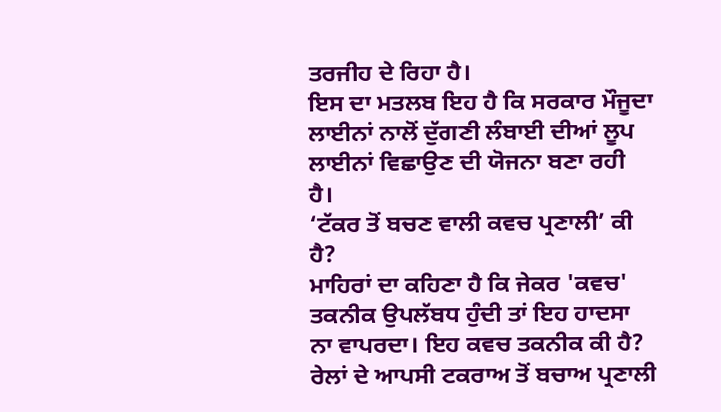ਤਰਜੀਹ ਦੇ ਰਿਹਾ ਹੈ।
ਇਸ ਦਾ ਮਤਲਬ ਇਹ ਹੈ ਕਿ ਸਰਕਾਰ ਮੌਜੂਦਾ ਲਾਈਨਾਂ ਨਾਲੋਂ ਦੁੱਗਣੀ ਲੰਬਾਈ ਦੀਆਂ ਲੂਪ ਲਾਈਨਾਂ ਵਿਛਾਉਣ ਦੀ ਯੋਜਨਾ ਬਣਾ ਰਹੀ ਹੈ।
‘ਟੱਕਰ ਤੋਂ ਬਚਣ ਵਾਲੀ ਕਵਚ ਪ੍ਰਣਾਲੀ’ ਕੀ ਹੈ?
ਮਾਹਿਰਾਂ ਦਾ ਕਹਿਣਾ ਹੈ ਕਿ ਜੇਕਰ 'ਕਵਚ' ਤਕਨੀਕ ਉਪਲੱਬਧ ਹੁੰਦੀ ਤਾਂ ਇਹ ਹਾਦਸਾ ਨਾ ਵਾਪਰਦਾ। ਇਹ ਕਵਚ ਤਕਨੀਕ ਕੀ ਹੈ?
ਰੇਲਾਂ ਦੇ ਆਪਸੀ ਟਕਰਾਅ ਤੋਂ ਬਚਾਅ ਪ੍ਰਣਾਲੀ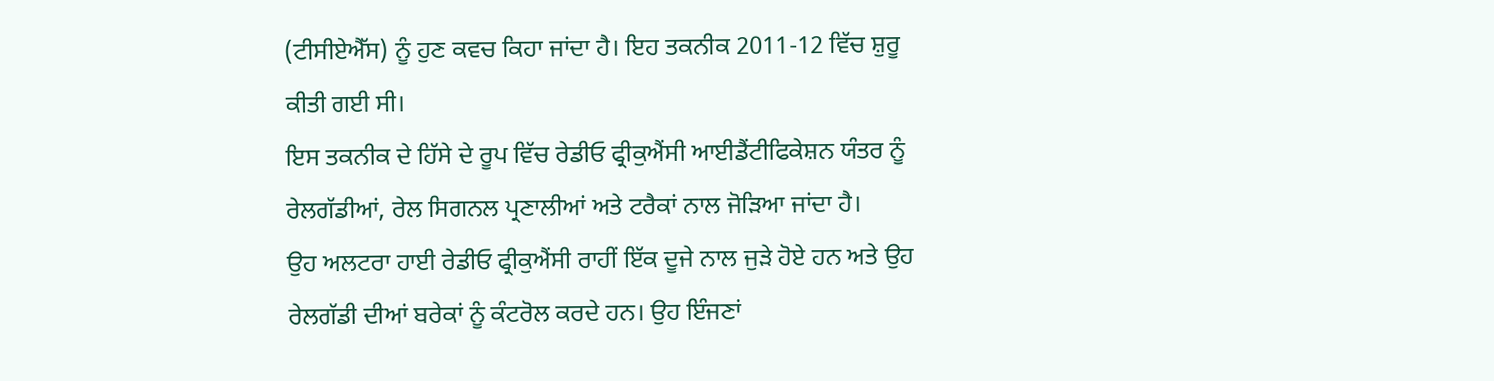(ਟੀਸੀਏਐੱਸ) ਨੂੰ ਹੁਣ ਕਵਚ ਕਿਹਾ ਜਾਂਦਾ ਹੈ। ਇਹ ਤਕਨੀਕ 2011-12 ਵਿੱਚ ਸ਼ੁਰੂ ਕੀਤੀ ਗਈ ਸੀ।
ਇਸ ਤਕਨੀਕ ਦੇ ਹਿੱਸੇ ਦੇ ਰੂਪ ਵਿੱਚ ਰੇਡੀਓ ਫ੍ਰੀਕੁਐਂਸੀ ਆਈਡੈਂਟੀਫਿਕੇਸ਼ਨ ਯੰਤਰ ਨੂੰ ਰੇਲਗੱਡੀਆਂ, ਰੇਲ ਸਿਗਨਲ ਪ੍ਰਣਾਲੀਆਂ ਅਤੇ ਟਰੈਕਾਂ ਨਾਲ ਜੋੜਿਆ ਜਾਂਦਾ ਹੈ।
ਉਹ ਅਲਟਰਾ ਹਾਈ ਰੇਡੀਓ ਫ੍ਰੀਕੁਐਂਸੀ ਰਾਹੀਂ ਇੱਕ ਦੂਜੇ ਨਾਲ ਜੁੜੇ ਹੋਏ ਹਨ ਅਤੇ ਉਹ ਰੇਲਗੱਡੀ ਦੀਆਂ ਬਰੇਕਾਂ ਨੂੰ ਕੰਟਰੋਲ ਕਰਦੇ ਹਨ। ਉਹ ਇੰਜਣਾਂ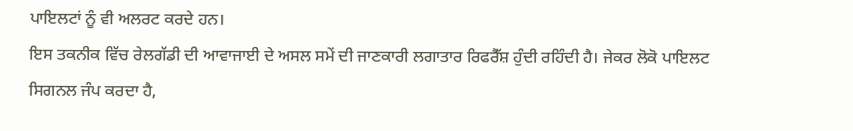ਪਾਇਲਟਾਂ ਨੂੰ ਵੀ ਅਲਰਟ ਕਰਦੇ ਹਨ।
ਇਸ ਤਕਨੀਕ ਵਿੱਚ ਰੇਲਗੱਡੀ ਦੀ ਆਵਾਜਾਈ ਦੇ ਅਸਲ ਸਮੇਂ ਦੀ ਜਾਣਕਾਰੀ ਲਗਾਤਾਰ ਰਿਫਰੈੱਸ਼ ਹੁੰਦੀ ਰਹਿੰਦੀ ਹੈ। ਜੇਕਰ ਲੋਕੋ ਪਾਇਲਟ ਸਿਗਨਲ ਜੰਪ ਕਰਦਾ ਹੈ,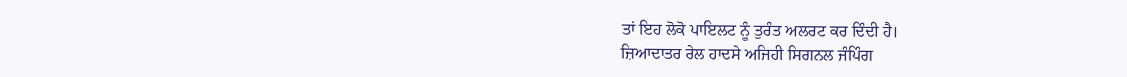ਤਾਂ ਇਹ ਲੋਕੋ ਪਾਇਲਟ ਨੂੰ ਤੁਰੰਤ ਅਲਰਟ ਕਰ ਦਿੰਦੀ ਹੈ।
ਜ਼ਿਆਦਾਤਰ ਰੇਲ ਹਾਦਸੇ ਅਜਿਹੀ ਸਿਗਨਲ ਜੰਪਿੰਗ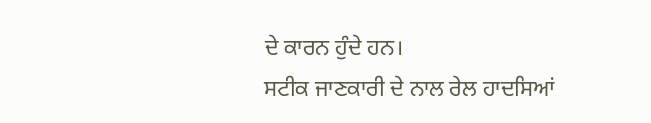ਦੇ ਕਾਰਨ ਹੁੰਦੇ ਹਨ।
ਸਟੀਕ ਜਾਣਕਾਰੀ ਦੇ ਨਾਲ ਰੇਲ ਹਾਦਸਿਆਂ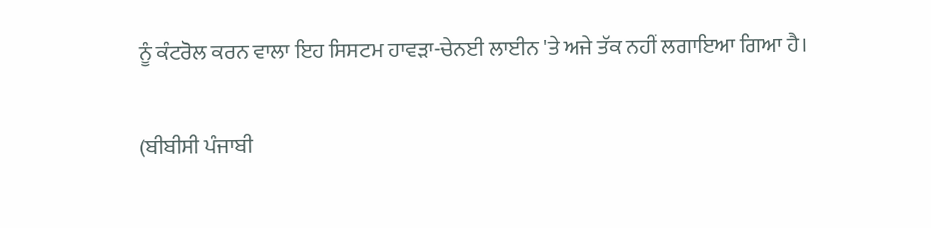ਨੂੰ ਕੰਟਰੋਲ ਕਰਨ ਵਾਲਾ ਇਹ ਸਿਸਟਮ ਹਾਵੜਾ-ਚੇਨਈ ਲਾਈਨ 'ਤੇ ਅਜੇ ਤੱਕ ਨਹੀਂ ਲਗਾਇਆ ਗਿਆ ਹੈ।


(ਬੀਬੀਸੀ ਪੰਜਾਬੀ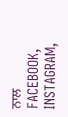ਨਾਲ FACEBOOK, INSTAGRAM,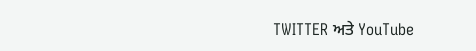TWITTER ਅਤੇ YouTube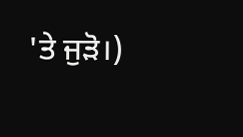'ਤੇ ਜੁੜੋ।)